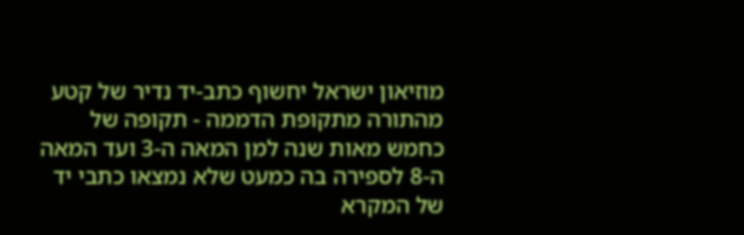מוזיאון ישראל יחשוף כתב-יד נדיר של קטע מהתורה מתקופת הדממה - תקופה של כחמש מאות שנה למן המאה ה-3 ועד המאה ה-8 לספירה בה כמעט שלא נמצאו כתבי יד של המקרא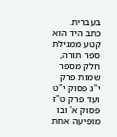בעברית.
כתב היד הוא קטע ממגילת ספר תורה, חלק מספר שמות פרק י"ג פסוק י"ט ועד פרק ט"ז פסוק א' ובו מופיעה אחת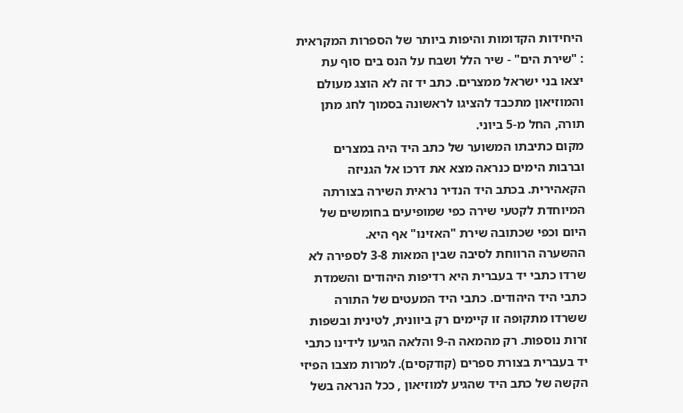היחידות הקדומות והיפות ביותר של הספרות המקראית : "שירת הים" - שיר הלל ושבח על הנס בים סוף עת יצאו בני ישראל ממצרים. כתב יד זה לא הוצג מעולם והמוזיאון מתכבד להציגו לראשונה בסמוך לחג מתן תורה, החל מ-5 ביוני.
מקום כתיבתו המשוער של כתב היד היה במצרים וברבות הימים כנראה מצא את דרכו אל הגניזה הקאהירית. בכתב היד הנדיר נראית השירה בצורתה המיוחדת לקטעי שירה כפי שמופיעים בחומשים של היום וכפי שכתובה שירת "האזינו" אף היא.
ההשערה הרווחת לסיבה שבין המאות 3-8 לספירה לא שרדו כתבי יד בעברית היא רדיפות היהודים והשמדת כתבי היד היהודים. כתבי היד המעטים של התורה ששרדו מתקופה זו קיימים רק ביוונית, לטינית ובשפות זרות נוספות. רק מהמאה ה-9 והלאה הגיעו לידינו כתבי יד בעברית בצורת ספרים (קודקסים). למרות מצבו הפיזי הקשה של כתב היד שהגיע למוזיאון , ככל הנראה בשל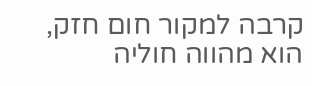קרבה למקור חום חזק, הוא מהווה חוליה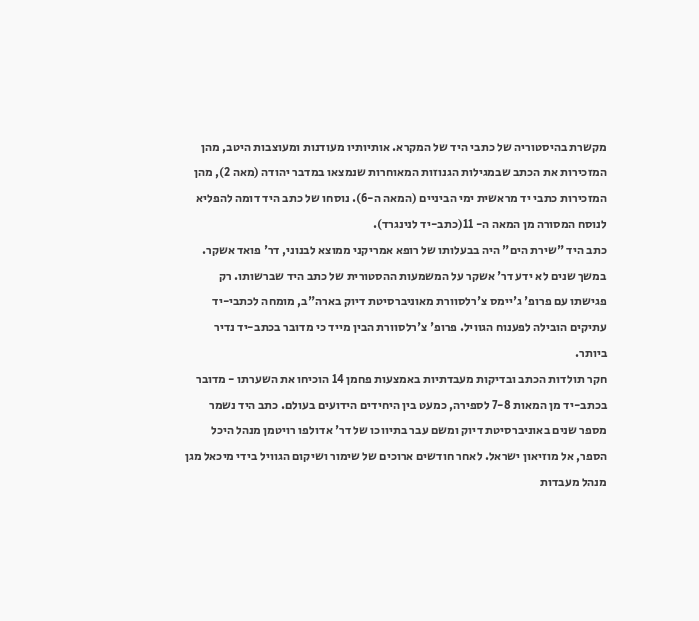מקשרת בהיסטוריה של כתבי היד של המקרא. אותיותיו מעודנות ומעוצבות היטב, מהן המזכירות את הכתב שבמגילות הגנוזות המאוחרות שנמצאו במדבר יהודה (מאה 2), מהן המזכירות כתבי יד מראשית ימי הביניים (המאה ה-6). נוסחו של כתב היד דומה להפליא לנוסח המסורה מן המאה ה- 11(כתב-יד לנינגרד).
כתב היד "שירת הים" היה בבעלותו של רופא אמריקני ממוצא לבנוני, דר' פואד אשקר. במשך שנים לא ידע דר' אשקר על המשמעות ההסטורית של כתב היד שברשותו. רק פגישתו עם פרופ' ג'יימס צ'רלסוורת מאוניברסיטת דיוק בארה"ב, מומחה לכתבי-יד עתיקים הובילה לפענוח הגוויל. פרופ' צ'רלסוורת הבין מייד כי מדובר בכתב-יד נדיר ביותר.
חקר תולדות הכתב ובדיקות מעבדתיות באמצעות פחמן 14 הוכיחו את השערתו - מדובר בכתב-יד מן המאות 7-8 לספירה, כמעט בין היחידים הידועים בעולם. כתב היד נשמר מספר שנים באוניברסיטת דיוק ומשם עבר בתיווכו של דר' אדולפו רויטמן מנהל היכל הספר, אל מוזיאון ישראל. לאחר חודשים ארוכים של שימור ושיקום הגוויל בידי מיכאל מגן מנהל מעבדות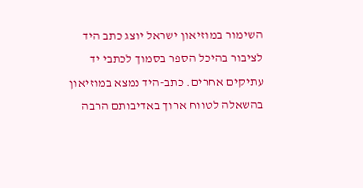השימור במוזיאון ישראל יוצג כתב היד לציבור בהיכל הספר בסמוך לכתבי יד עתיקים אחרים. כתב-היד נמצא במוזיאון בהשאלה לטווח ארוך באדיבותם הרבה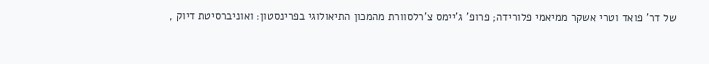של דר' פואד וטרי אשקר ממיאמי פלורידה; פרופ' ג'יימס צ'רלסוורת מהמכון התיאולוגי בפרינסטון: ואוניברסיטת דיוק ,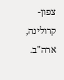צפון-קרולינה, ארה"ב.